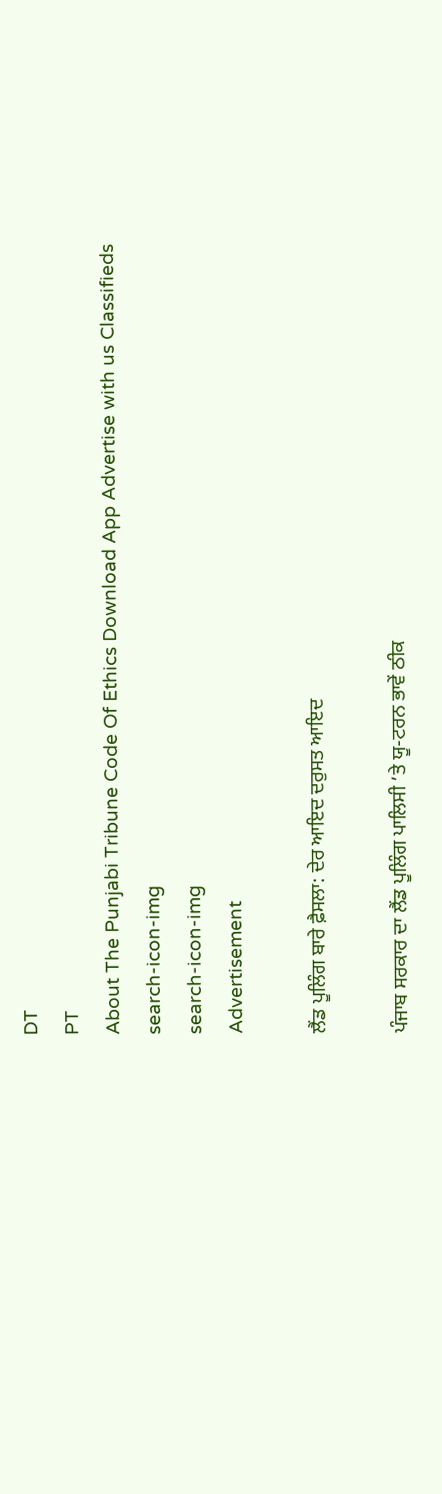DT
PT
About The Punjabi Tribune Code Of Ethics Download App Advertise with us Classifieds
search-icon-img
search-icon-img
Advertisement

ਲੈਂਡ ਪੂਲਿੰਗ ਬਾਰੇ ਫ਼ੈਸਲਾ: ਦੇਰ ਆਇਦ ਦਰੁਸਤ ਆਇਦ

ਪੰਜਾਬ ਸਰਕਾਰ ਦਾ ਲੈਂਡ ਪੂਲਿੰਗ ਪਾਲਿਸੀ ’ਤੇ ਯੂ-ਟਰਨ ਭਾਵੇਂ ਠੀਕ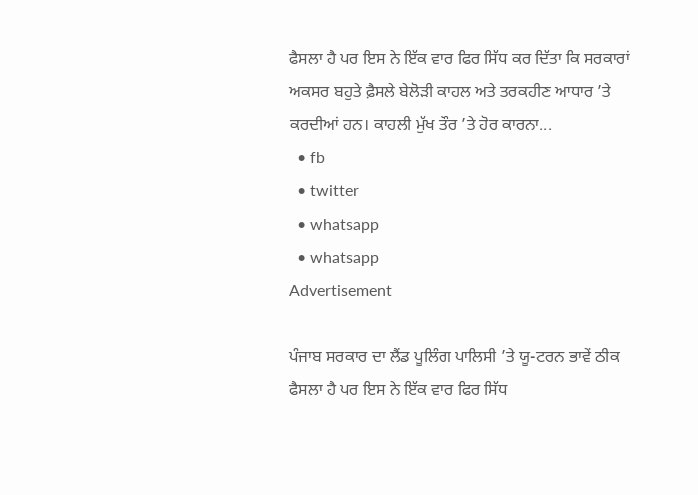ਫੈਸਲਾ ਹੈ ਪਰ ਇਸ ਨੇ ਇੱਕ ਵਾਰ ਫਿਰ ਸਿੱਧ ਕਰ ਦਿੱਤਾ ਕਿ ਸਰਕਾਰਾਂ ਅਕਸਰ ਬਹੁਤੇ ਫ਼ੈਸਲੇ ਬੇਲੋੜੀ ਕਾਹਲ ਅਤੇ ਤਰਕਹੀਣ ਆਧਾਰ ’ਤੇ ਕਰਦੀਆਂ ਹਨ। ਕਾਹਲੀ ਮੁੱਖ ਤੌਰ ’ਤੇ ਹੋਰ ਕਾਰਨਾ...
  • fb
  • twitter
  • whatsapp
  • whatsapp
Advertisement

ਪੰਜਾਬ ਸਰਕਾਰ ਦਾ ਲੈਂਡ ਪੂਲਿੰਗ ਪਾਲਿਸੀ ’ਤੇ ਯੂ-ਟਰਨ ਭਾਵੇਂ ਠੀਕ ਫੈਸਲਾ ਹੈ ਪਰ ਇਸ ਨੇ ਇੱਕ ਵਾਰ ਫਿਰ ਸਿੱਧ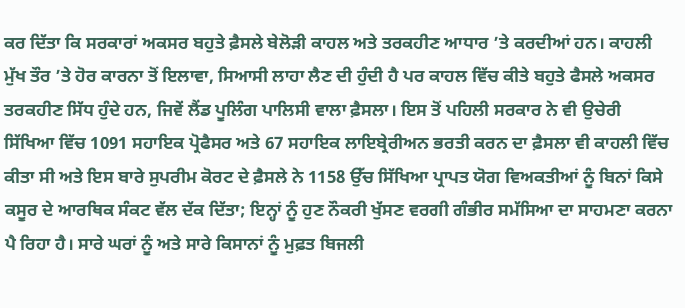ਕਰ ਦਿੱਤਾ ਕਿ ਸਰਕਾਰਾਂ ਅਕਸਰ ਬਹੁਤੇ ਫ਼ੈਸਲੇ ਬੇਲੋੜੀ ਕਾਹਲ ਅਤੇ ਤਰਕਹੀਣ ਆਧਾਰ ’ਤੇ ਕਰਦੀਆਂ ਹਨ। ਕਾਹਲੀ ਮੁੱਖ ਤੌਰ ’ਤੇ ਹੋਰ ਕਾਰਨਾ ਤੋਂ ਇਲਾਵਾ, ਸਿਆਸੀ ਲਾਹਾ ਲੈਣ ਦੀ ਹੁੰਦੀ ਹੈ ਪਰ ਕਾਹਲ ਵਿੱਚ ਕੀਤੇ ਬਹੁਤੇ ਫੈਸਲੇ ਅਕਸਰ ਤਰਕਹੀਣ ਸਿੱਧ ਹੁੰਦੇ ਹਨ, ਜਿਵੇਂ ਲੈਂਡ ਪੂਲਿੰਗ ਪਾਲਿਸੀ ਵਾਲਾ ਫ਼ੈਸਲਾ। ਇਸ ਤੋਂ ਪਹਿਲੀ ਸਰਕਾਰ ਨੇ ਵੀ ਉਚੇਰੀ ਸਿੱਖਿਆ ਵਿੱਚ 1091 ਸਹਾਇਕ ਪ੍ਰੋਫੈਸਰ ਅਤੇ 67 ਸਹਾਇਕ ਲਾਇਬ੍ਰੇਰੀਅਨ ਭਰਤੀ ਕਰਨ ਦਾ ਫ਼ੈਸਲਾ ਵੀ ਕਾਹਲੀ ਵਿੱਚ ਕੀਤਾ ਸੀ ਅਤੇ ਇਸ ਬਾਰੇ ਸੁਪਰੀਮ ਕੋਰਟ ਦੇ ਫ਼ੈਸਲੇ ਨੇ 1158 ਉੱਚ ਸਿੱਖਿਆ ਪ੍ਰਾਪਤ ਯੋਗ ਵਿਅਕਤੀਆਂ ਨੂੰ ਬਿਨਾਂ ਕਿਸੇ ਕਸੂਰ ਦੇ ਆਰਥਿਕ ਸੰਕਟ ਵੱਲ ਦੱਕ ਦਿੱਤਾ; ਇਨ੍ਹਾਂ ਨੂੰ ਹੁਣ ਨੌਕਰੀ ਖੁੱਸਣ ਵਰਗੀ ਗੰਭੀਰ ਸਮੱਸਿਆ ਦਾ ਸਾਹਮਣਾ ਕਰਨਾ ਪੈ ਰਿਹਾ ਹੈ। ਸਾਰੇ ਘਰਾਂ ਨੂੰ ਅਤੇ ਸਾਰੇ ਕਿਸਾਨਾਂ ਨੂੰ ਮੁਫ਼ਤ ਬਿਜਲੀ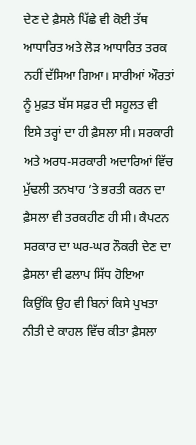ਦੇਣ ਦੇ ਫ਼ੈਸਲੇ ਪਿੱਛੇ ਵੀ ਕੋਈ ਤੱਥ ਆਧਾਰਿਤ ਅਤੇ ਲੋੜ ਆਧਾਰਿਤ ਤਰਕ ਨਹੀਂ ਦੱਸਿਆ ਗਿਆ। ਸਾਰੀਆਂ ਔਰਤਾਂ ਨੂੰ ਮੁਫ਼ਤ ਬੱਸ ਸਫ਼ਰ ਦੀ ਸਹੂਲਤ ਵੀ ਇਸੇ ਤਰ੍ਹਾਂ ਦਾ ਹੀ ਫ਼ੈਸਲਾ ਸੀ। ਸਰਕਾਰੀ ਅਤੇ ਅਰਧ-ਸਰਕਾਰੀ ਅਦਾਰਿਆਂ ਵਿੱਚ ਮੁੱਢਲੀ ਤਨਖਾਹ ’ਤੇ ਭਰਤੀ ਕਰਨ ਦਾ ਫ਼ੈਸਲਾ ਵੀ ਤਰਕਹੀਣ ਹੀ ਸੀ। ਕੈਪਟਨ ਸਰਕਾਰ ਦਾ ਘਰ-ਘਰ ਨੌਕਰੀ ਦੇਣ ਦਾ ਫ਼ੈਸਲਾ ਵੀ ਫਲਾਪ ਸਿੱਧ ਹੋਇਆ ਕਿਉਂਕਿ ਉਹ ਵੀ ਬਿਨਾਂ ਕਿਸੇ ਪੁਖਤਾ ਨੀਤੀ ਦੇ ਕਾਹਲ ਵਿੱਚ ਕੀਤਾ ਫ਼ੈਸਲਾ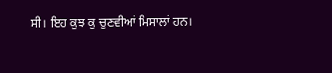ਸੀ। ਇਹ ਕੁਝ ਕੁ ਚੁਣਵੀਆਂ ਮਿਸਾਲਾਂ ਹਨ।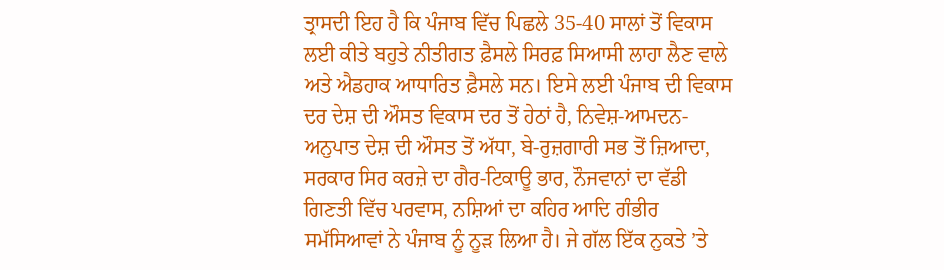ਤ੍ਰਾਸਦੀ ਇਹ ਹੈ ਕਿ ਪੰਜਾਬ ਵਿੱਚ ਪਿਛਲੇ 35-40 ਸਾਲਾਂ ਤੋਂ ਵਿਕਾਸ ਲਈ ਕੀਤੇ ਬਹੁਤੇ ਨੀਤੀਗਤ ਫ਼ੈਸਲੇ ਸਿਰਫ਼ ਸਿਆਸੀ ਲਾਹਾ ਲੈਣ ਵਾਲੇ ਅਤੇ ਐਡਹਾਕ ਆਧਾਰਿਤ ਫ਼ੈਸਲੇ ਸਨ। ਇਸੇ ਲਈ ਪੰਜਾਬ ਦੀ ਵਿਕਾਸ ਦਰ ਦੇਸ਼ ਦੀ ਔਸਤ ਵਿਕਾਸ ਦਰ ਤੋਂ ਹੇਠਾਂ ਹੈ, ਨਿਵੇਸ਼-ਆਮਦਨ-ਅਨੁਪਾਤ ਦੇਸ਼ ਦੀ ਔਸਤ ਤੋਂ ਅੱਧਾ, ਬੇ-ਰੁਜ਼ਗਾਰੀ ਸਭ ਤੋਂ ਜ਼ਿਆਦਾ, ਸਰਕਾਰ ਸਿਰ ਕਰਜ਼ੇ ਦਾ ਗੈਰ-ਟਿਕਾਊ ਭਾਰ, ਨੌਜਵਾਨਾਂ ਦਾ ਵੱਡੀ ਗਿਣਤੀ ਵਿੱਚ ਪਰਵਾਸ, ਨਸ਼ਿਆਂ ਦਾ ਕਹਿਰ ਆਦਿ ਗੰਭੀਰ ਸਮੱਸਿਆਵਾਂ ਨੇ ਪੰਜਾਬ ਨੂੰ ਨੂੜ ਲਿਆ ਹੈ। ਜੇ ਗੱਲ ਇੱਕ ਨੁਕਤੇ ’ਤੇ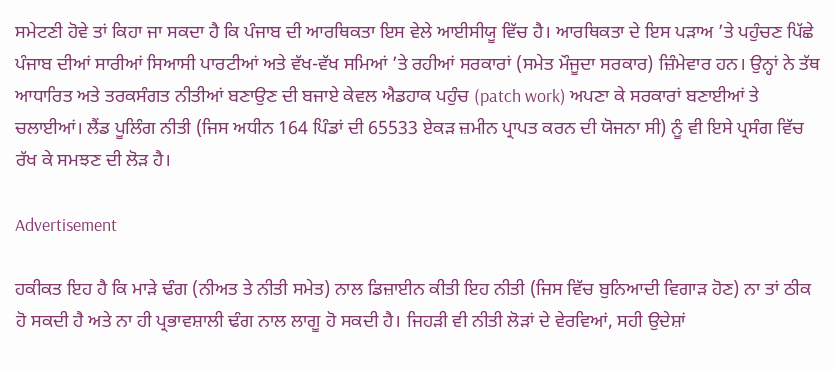ਸਮੇਟਣੀ ਹੋਵੇ ਤਾਂ ਕਿਹਾ ਜਾ ਸਕਦਾ ਹੈ ਕਿ ਪੰਜਾਬ ਦੀ ਆਰਥਿਕਤਾ ਇਸ ਵੇਲੇ ਆਈਸੀਯੂ ਵਿੱਚ ਹੈ। ਆਰਥਿਕਤਾ ਦੇ ਇਸ ਪੜਾਅ ’ਤੇ ਪਹੁੰਚਣ ਪਿੱਛੇ ਪੰਜਾਬ ਦੀਆਂ ਸਾਰੀਆਂ ਸਿਆਸੀ ਪਾਰਟੀਆਂ ਅਤੇ ਵੱਖ-ਵੱਖ ਸਮਿਆਂ ’ਤੇ ਰਹੀਆਂ ਸਰਕਾਰਾਂ (ਸਮੇਤ ਮੌਜੂਦਾ ਸਰਕਾਰ) ਜ਼ਿੰਮੇਵਾਰ ਹਨ। ਉਨ੍ਹਾਂ ਨੇ ਤੱਥ ਆਧਾਰਿਤ ਅਤੇ ਤਰਕਸੰਗਤ ਨੀਤੀਆਂ ਬਣਾਉਣ ਦੀ ਬਜਾਏ ਕੇਵਲ ਐਡਹਾਕ ਪਹੁੰਚ (patch work) ਅਪਣਾ ਕੇ ਸਰਕਾਰਾਂ ਬਣਾਈਆਂ ਤੇ ਚਲਾਈਆਂ। ਲੈਂਡ ਪੂਲਿੰਗ ਨੀਤੀ (ਜਿਸ ਅਧੀਨ 164 ਪਿੰਡਾਂ ਦੀ 65533 ਏਕੜ ਜ਼ਮੀਨ ਪ੍ਰਾਪਤ ਕਰਨ ਦੀ ਯੋਜਨਾ ਸੀ) ਨੂੰ ਵੀ ਇਸੇ ਪ੍ਰਸੰਗ ਵਿੱਚ ਰੱਖ ਕੇ ਸਮਝਣ ਦੀ ਲੋੜ ਹੈ।

Advertisement

ਹਕੀਕਤ ਇਹ ਹੈ ਕਿ ਮਾੜੇ ਢੰਗ (ਨੀਅਤ ਤੇ ਨੀਤੀ ਸਮੇਤ) ਨਾਲ ਡਿਜ਼ਾਈਨ ਕੀਤੀ ਇਹ ਨੀਤੀ (ਜਿਸ ਵਿੱਚ ਬੁਨਿਆਦੀ ਵਿਗਾੜ ਹੋਣ) ਨਾ ਤਾਂ ਠੀਕ ਹੋ ਸਕਦੀ ਹੈ ਅਤੇ ਨਾ ਹੀ ਪ੍ਰਭਾਵਸ਼ਾਲੀ ਢੰਗ ਨਾਲ ਲਾਗੂ ਹੋ ਸਕਦੀ ਹੈ। ਜਿਹੜੀ ਵੀ ਨੀਤੀ ਲੋੜਾਂ ਦੇ ਵੇਰਵਿਆਂ, ਸਹੀ ਉਦੇਸ਼ਾਂ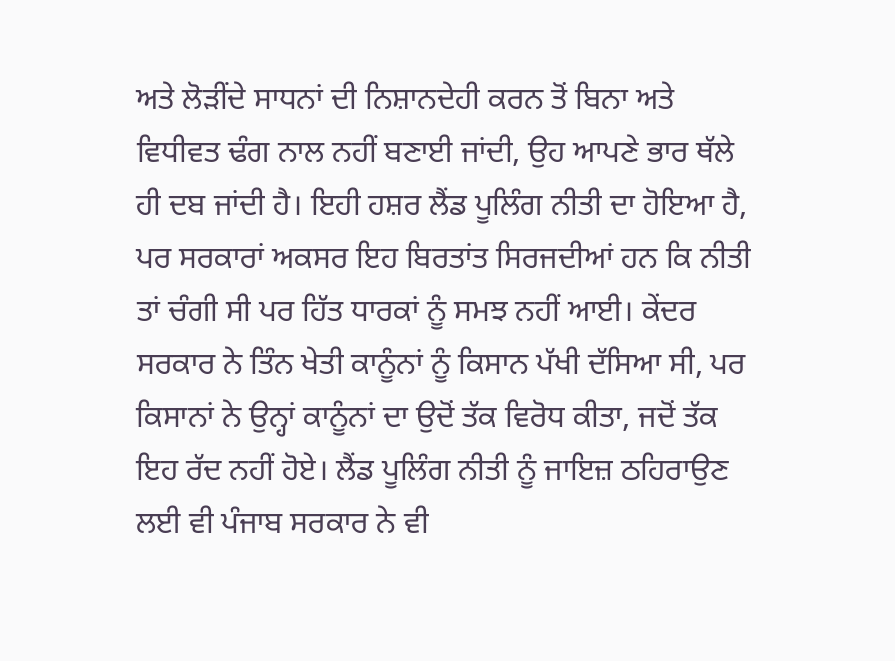ਅਤੇ ਲੋੜੀਂਦੇ ਸਾਧਨਾਂ ਦੀ ਨਿਸ਼ਾਨਦੇਹੀ ਕਰਨ ਤੋਂ ਬਿਨਾ ਅਤੇ ਵਿਧੀਵਤ ਢੰਗ ਨਾਲ ਨਹੀਂ ਬਣਾਈ ਜਾਂਦੀ, ਉਹ ਆਪਣੇ ਭਾਰ ਥੱਲੇ ਹੀ ਦਬ ਜਾਂਦੀ ਹੈ। ਇਹੀ ਹਸ਼ਰ ਲੈਂਡ ਪੂਲਿੰਗ ਨੀਤੀ ਦਾ ਹੋਇਆ ਹੈ, ਪਰ ਸਰਕਾਰਾਂ ਅਕਸਰ ਇਹ ਬਿਰਤਾਂਤ ਸਿਰਜਦੀਆਂ ਹਨ ਕਿ ਨੀਤੀ ਤਾਂ ਚੰਗੀ ਸੀ ਪਰ ਹਿੱਤ ਧਾਰਕਾਂ ਨੂੰ ਸਮਝ ਨਹੀਂ ਆਈ। ਕੇਂਦਰ ਸਰਕਾਰ ਨੇ ਤਿੰਨ ਖੇਤੀ ਕਾਨੂੰਨਾਂ ਨੂੰ ਕਿਸਾਨ ਪੱਖੀ ਦੱਸਿਆ ਸੀ, ਪਰ ਕਿਸਾਨਾਂ ਨੇ ਉਨ੍ਹਾਂ ਕਾਨੂੰਨਾਂ ਦਾ ਉਦੋਂ ਤੱਕ ਵਿਰੋਧ ਕੀਤਾ, ਜਦੋਂ ਤੱਕ ਇਹ ਰੱਦ ਨਹੀਂ ਹੋਏ। ਲੈਂਡ ਪੂਲਿੰਗ ਨੀਤੀ ਨੂੰ ਜਾਇਜ਼ ਠਹਿਰਾਉਣ ਲਈ ਵੀ ਪੰਜਾਬ ਸਰਕਾਰ ਨੇ ਵੀ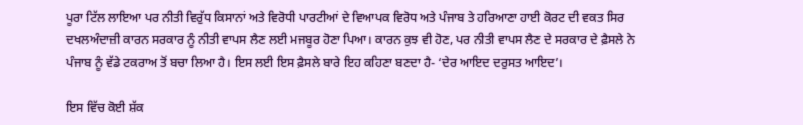ਪੂਰਾ ਟਿੱਲ ਲਾਇਆ ਪਰ ਨੀਤੀ ਵਿਰੁੱਧ ਕਿਸਾਨਾਂ ਅਤੇ ਵਿਰੋਧੀ ਪਾਰਟੀਆਂ ਦੇ ਵਿਆਪਕ ਵਿਰੋਧ ਅਤੇ ਪੰਜਾਬ ਤੇ ਹਰਿਆਣਾ ਹਾਈ ਕੋਰਟ ਦੀ ਵਕਤ ਸਿਰ ਦਖਲਅੰਦਾਜ਼ੀ ਕਾਰਨ ਸਰਕਾਰ ਨੂੰ ਨੀਤੀ ਵਾਪਸ ਲੈਣ ਲਈ ਮਜਬੂਰ ਹੋਣਾ ਪਿਆ। ਕਾਰਨ ਕੁਝ ਵੀ ਹੋਣ, ਪਰ ਨੀਤੀ ਵਾਪਸ ਲੈਣ ਦੇ ਸਰਕਾਰ ਦੇ ਫ਼ੈਸਲੇ ਨੇ ਪੰਜਾਬ ਨੂੰ ਵੱਡੇ ਟਕਰਾਅ ਤੋਂ ਬਚਾ ਲਿਆ ਹੈ। ਇਸ ਲਈ ਇਸ ਫ਼ੈਸਲੇ ਬਾਰੇ ਇਹ ਕਹਿਣਾ ਬਣਦਾ ਹੈ- ‘ਦੇਰ ਆਇਦ ਦਰੁਸਤ ਆਇਦ’।

ਇਸ ਵਿੱਚ ਕੋਈ ਸ਼ੱਕ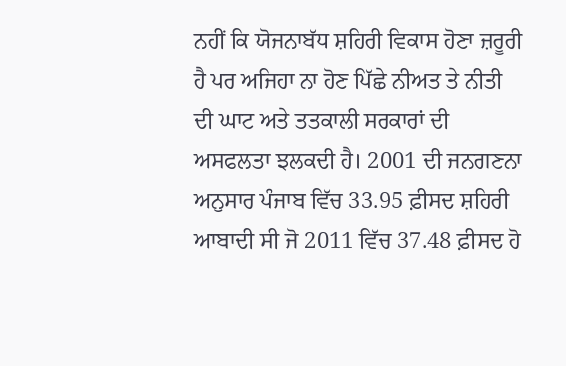ਨਹੀਂ ਕਿ ਯੋਜਨਾਬੱਧ ਸ਼ਹਿਰੀ ਵਿਕਾਸ ਹੋਣਾ ਜ਼ਰੂਰੀ ਹੈ ਪਰ ਅਜਿਹਾ ਨਾ ਹੋਣ ਪਿੱਛੇ ਨੀਅਤ ਤੇ ਨੀਤੀ ਦੀ ਘਾਟ ਅਤੇ ਤਤਕਾਲੀ ਸਰਕਾਰਾਂ ਦੀ ਅਸਫਲਤਾ ਝਲਕਦੀ ਹੈ। 2001 ਦੀ ਜਨਗਣਨਾ ਅਨੁਸਾਰ ਪੰਜਾਬ ਵਿੱਚ 33.95 ਫ਼ੀਸਦ ਸ਼ਹਿਰੀ ਆਬਾਦੀ ਸੀ ਜੋ 2011 ਵਿੱਚ 37.48 ਫ਼ੀਸਦ ਹੋ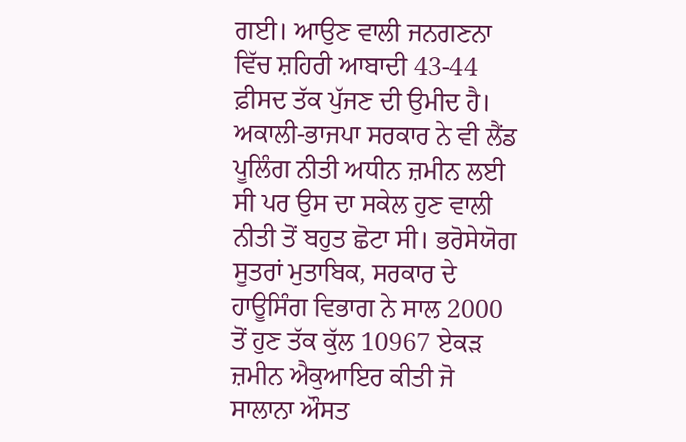ਗਈ। ਆਉਣ ਵਾਲੀ ਜਨਗਣਨਾ ਵਿੱਚ ਸ਼ਹਿਰੀ ਆਬਾਦੀ 43-44 ਫ਼ੀਸਦ ਤੱਕ ਪੁੱਜਣ ਦੀ ਉਮੀਦ ਹੈ। ਅਕਾਲੀ-ਭਾਜਪਾ ਸਰਕਾਰ ਨੇ ਵੀ ਲੈਂਡ ਪੂਲਿੰਗ ਨੀਤੀ ਅਧੀਨ ਜ਼ਮੀਨ ਲਈ ਸੀ ਪਰ ਉਸ ਦਾ ਸਕੇਲ ਹੁਣ ਵਾਲੀ ਨੀਤੀ ਤੋਂ ਬਹੁਤ ਛੋਟਾ ਸੀ। ਭਰੋਸੇਯੋਗ ਸੂਤਰਾਂ ਮੁਤਾਬਿਕ, ਸਰਕਾਰ ਦੇ ਹਾਊਸਿੰਗ ਵਿਭਾਗ ਨੇ ਸਾਲ 2000 ਤੋਂ ਹੁਣ ਤੱਕ ਕੁੱਲ 10967 ਏਕੜ ਜ਼ਮੀਨ ਐਕੁਆਇਰ ਕੀਤੀ ਜੋ ਸਾਲਾਨਾ ਔਸਤ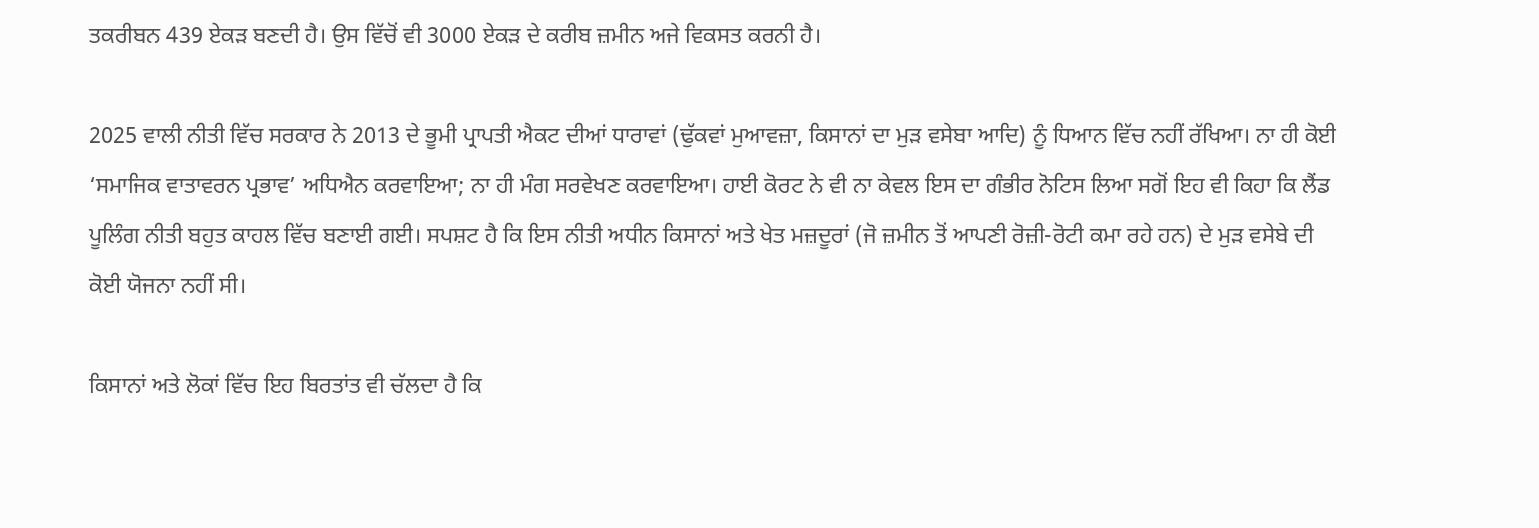ਤਕਰੀਬਨ 439 ਏਕੜ ਬਣਦੀ ਹੈ। ਉਸ ਵਿੱਚੋਂ ਵੀ 3000 ਏਕੜ ਦੇ ਕਰੀਬ ਜ਼ਮੀਨ ਅਜੇ ਵਿਕਸਤ ਕਰਨੀ ਹੈ।

2025 ਵਾਲੀ ਨੀਤੀ ਵਿੱਚ ਸਰਕਾਰ ਨੇ 2013 ਦੇ ਭੂਮੀ ਪ੍ਰਾਪਤੀ ਐਕਟ ਦੀਆਂ ਧਾਰਾਵਾਂ (ਢੁੱਕਵਾਂ ਮੁਆਵਜ਼ਾ, ਕਿਸਾਨਾਂ ਦਾ ਮੁੜ ਵਸੇਬਾ ਆਦਿ) ਨੂੰ ਧਿਆਨ ਵਿੱਚ ਨਹੀਂ ਰੱਖਿਆ। ਨਾ ਹੀ ਕੋਈ ‘ਸਮਾਜਿਕ ਵਾਤਾਵਰਨ ਪ੍ਰਭਾਵ’ ਅਧਿਐਨ ਕਰਵਾਇਆ; ਨਾ ਹੀ ਮੰਗ ਸਰਵੇਖਣ ਕਰਵਾਇਆ। ਹਾਈ ਕੋਰਟ ਨੇ ਵੀ ਨਾ ਕੇਵਲ ਇਸ ਦਾ ਗੰਭੀਰ ਨੋਟਿਸ ਲਿਆ ਸਗੋਂ ਇਹ ਵੀ ਕਿਹਾ ਕਿ ਲੈਂਡ ਪੂਲਿੰਗ ਨੀਤੀ ਬਹੁਤ ਕਾਹਲ ਵਿੱਚ ਬਣਾਈ ਗਈ। ਸਪਸ਼ਟ ਹੈ ਕਿ ਇਸ ਨੀਤੀ ਅਧੀਨ ਕਿਸਾਨਾਂ ਅਤੇ ਖੇਤ ਮਜ਼ਦੂਰਾਂ (ਜੋ ਜ਼ਮੀਨ ਤੋਂ ਆਪਣੀ ਰੋਜ਼ੀ-ਰੋਟੀ ਕਮਾ ਰਹੇ ਹਨ) ਦੇ ਮੁੜ ਵਸੇਬੇ ਦੀ ਕੋਈ ਯੋਜਨਾ ਨਹੀਂ ਸੀ।

ਕਿਸਾਨਾਂ ਅਤੇ ਲੋਕਾਂ ਵਿੱਚ ਇਹ ਬਿਰਤਾਂਤ ਵੀ ਚੱਲਦਾ ਹੈ ਕਿ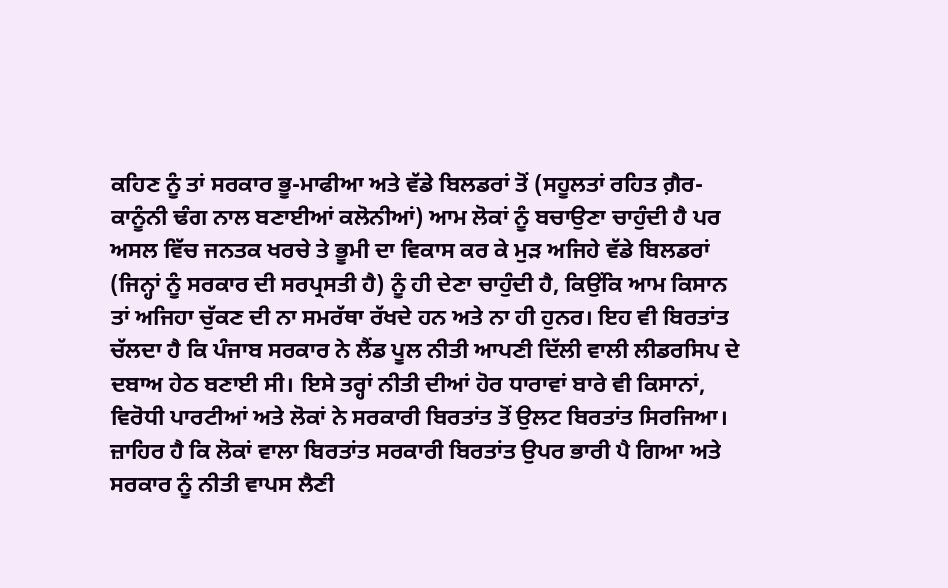ਕਹਿਣ ਨੂੰ ਤਾਂ ਸਰਕਾਰ ਭੂ-ਮਾਫੀਆ ਅਤੇ ਵੱਡੇ ਬਿਲਡਰਾਂ ਤੋਂ (ਸਹੂਲਤਾਂ ਰਹਿਤ ਗ਼ੈਰ-ਕਾਨੂੰਨੀ ਢੰਗ ਨਾਲ ਬਣਾਈਆਂ ਕਲੋਨੀਆਂ) ਆਮ ਲੋਕਾਂ ਨੂੰ ਬਚਾਉਣਾ ਚਾਹੁੰਦੀ ਹੈ ਪਰ ਅਸਲ ਵਿੱਚ ਜਨਤਕ ਖਰਚੇ ਤੇ ਭੂਮੀ ਦਾ ਵਿਕਾਸ ਕਰ ਕੇ ਮੁੜ ਅਜਿਹੇ ਵੱਡੇ ਬਿਲਡਰਾਂ (ਜਿਨ੍ਹਾਂ ਨੂੰ ਸਰਕਾਰ ਦੀ ਸਰਪ੍ਰਸਤੀ ਹੈ) ਨੂੰ ਹੀ ਦੇਣਾ ਚਾਹੁੰਦੀ ਹੈ, ਕਿਉਂਕਿ ਆਮ ਕਿਸਾਨ ਤਾਂ ਅਜਿਹਾ ਚੁੱਕਣ ਦੀ ਨਾ ਸਮਰੱਥਾ ਰੱਖਦੇ ਹਨ ਅਤੇ ਨਾ ਹੀ ਹੁਨਰ। ਇਹ ਵੀ ਬਿਰਤਾਂਤ ਚੱਲਦਾ ਹੈ ਕਿ ਪੰਜਾਬ ਸਰਕਾਰ ਨੇ ਲੈਂਡ ਪੂਲ ਨੀਤੀ ਆਪਣੀ ਦਿੱਲੀ ਵਾਲੀ ਲੀਡਰਸਿਪ ਦੇ ਦਬਾਅ ਹੇਠ ਬਣਾਈ ਸੀ। ਇਸੇ ਤਰ੍ਹਾਂ ਨੀਤੀ ਦੀਆਂ ਹੋਰ ਧਾਰਾਵਾਂ ਬਾਰੇ ਵੀ ਕਿਸਾਨਾਂ, ਵਿਰੋਧੀ ਪਾਰਟੀਆਂ ਅਤੇ ਲੋਕਾਂ ਨੇ ਸਰਕਾਰੀ ਬਿਰਤਾਂਤ ਤੋਂ ਉਲਟ ਬਿਰਤਾਂਤ ਸਿਰਜਿਆ। ਜ਼ਾਹਿਰ ਹੈ ਕਿ ਲੋਕਾਂ ਵਾਲਾ ਬਿਰਤਾਂਤ ਸਰਕਾਰੀ ਬਿਰਤਾਂਤ ਉਪਰ ਭਾਰੀ ਪੈ ਗਿਆ ਅਤੇ ਸਰਕਾਰ ਨੂੰ ਨੀਤੀ ਵਾਪਸ ਲੈਣੀ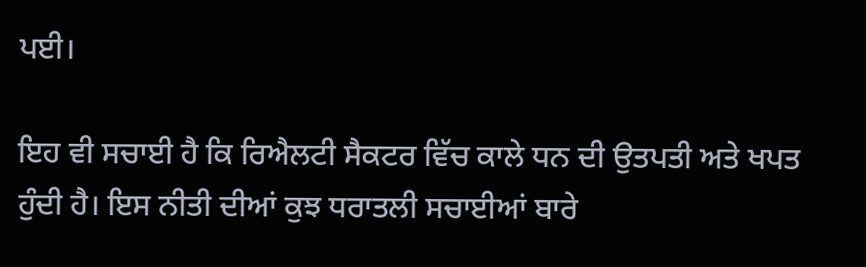ਪਈ।

ਇਹ ਵੀ ਸਚਾਈ ਹੈ ਕਿ ਰਿਐਲਟੀ ਸੈਕਟਰ ਵਿੱਚ ਕਾਲੇ ਧਨ ਦੀ ਉਤਪਤੀ ਅਤੇ ਖਪਤ ਹੁੰਦੀ ਹੈ। ਇਸ ਨੀਤੀ ਦੀਆਂ ਕੁਝ ਧਰਾਤਲੀ ਸਚਾਈਆਂ ਬਾਰੇ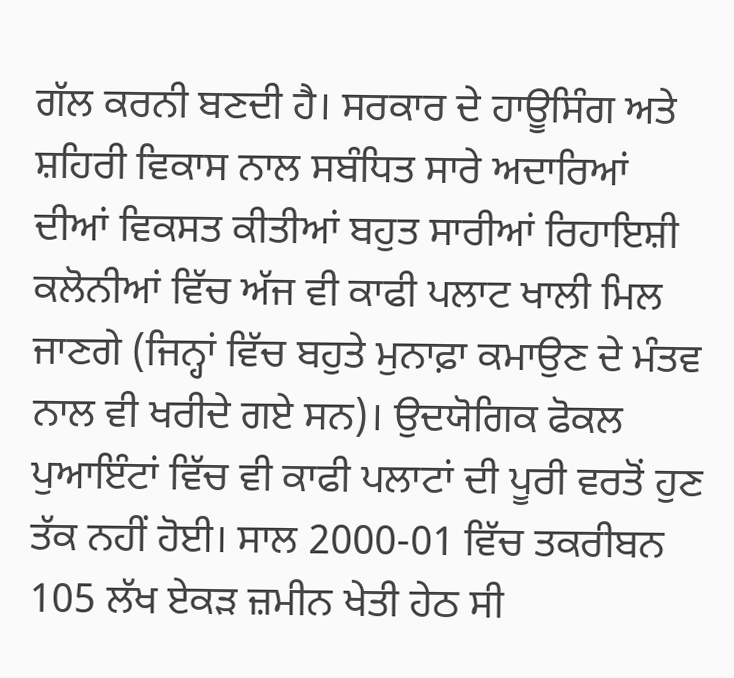ਗੱਲ ਕਰਨੀ ਬਣਦੀ ਹੈ। ਸਰਕਾਰ ਦੇ ਹਾਊਸਿੰਗ ਅਤੇ ਸ਼ਹਿਰੀ ਵਿਕਾਸ ਨਾਲ ਸਬੰਧਿਤ ਸਾਰੇ ਅਦਾਰਿਆਂ ਦੀਆਂ ਵਿਕਸਤ ਕੀਤੀਆਂ ਬਹੁਤ ਸਾਰੀਆਂ ਰਿਹਾਇਸ਼ੀ ਕਲੋਨੀਆਂ ਵਿੱਚ ਅੱਜ ਵੀ ਕਾਫੀ ਪਲਾਟ ਖਾਲੀ ਮਿਲ ਜਾਣਗੇ (ਜਿਨ੍ਹਾਂ ਵਿੱਚ ਬਹੁਤੇ ਮੁਨਾਫ਼ਾ ਕਮਾਉਣ ਦੇ ਮੰਤਵ ਨਾਲ ਵੀ ਖਰੀਦੇ ਗਏ ਸਨ)। ਉਦਯੋਗਿਕ ਫੋਕਲ ਪੁਆਇੰਟਾਂ ਵਿੱਚ ਵੀ ਕਾਫੀ ਪਲਾਟਾਂ ਦੀ ਪੂਰੀ ਵਰਤੋਂ ਹੁਣ ਤੱਕ ਨਹੀਂ ਹੋਈ। ਸਾਲ 2000-01 ਵਿੱਚ ਤਕਰੀਬਨ 105 ਲੱਖ ਏਕੜ ਜ਼ਮੀਨ ਖੇਤੀ ਹੇਠ ਸੀ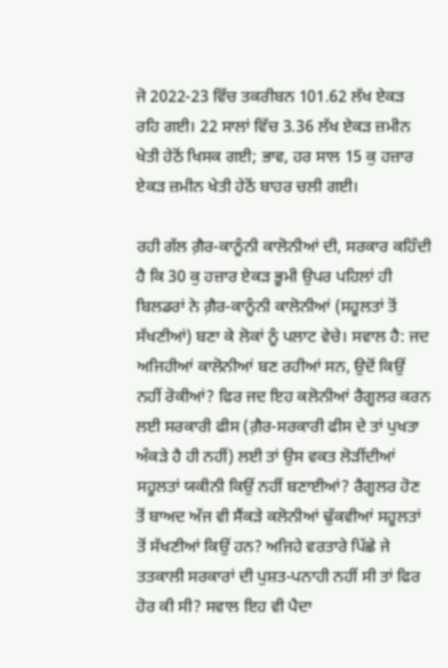ਜੋ 2022-23 ਵਿੱਚ ਤਕਰੀਬਨ 101.62 ਲੱਖ ਏਕੜ ਰਹਿ ਗਈ। 22 ਸਾਲਾਂ ਵਿੱਚ 3.36 ਲੱਖ ਏਕੜ ਜ਼ਮੀਨ ਖੇਤੀ ਹੇਠੋਂ ਖਿਸਕ ਗਈ; ਭਾਵ, ਹਰ ਸਾਲ 15 ਕੁ ਹਜ਼ਾਰ ਏਕੜ ਜ਼ਮੀਨ ਖੇਤੀ ਹੇਠੋਂ ਬਾਹਰ ਚਲੀ ਗਈ।

ਰਹੀ ਗੱਲ ਗ਼ੈਰ-ਕਾਨੂੰਨੀ ਕਾਲੋਨੀਆਂ ਦੀ, ਸਰਕਾਰ ਕਹਿੰਦੀ ਹੈ ਕਿ 30 ਕੁ ਹਜ਼ਾਰ ਏਕੜ ਭੂਮੀ ਉਪਰ ਪਹਿਲਾਂ ਹੀ ਬਿਲਡਰਾਂ ਨੇ ਗ਼ੈਰ-ਕਾਨੂੰਨੀ ਕਾਲੋਨੀਆਂ (ਸਹੂਲਤਾਂ ਤੋਂ ਸੱਖਣੀਆਂ) ਬਣਾ ਕੇ ਲੋਕਾਂ ਨੂੰ ਪਲਾਟ ਵੇਚੇ। ਸਵਾਲ ਹੈ: ਜਦ ਅਜਿਹੀਆਂ ਕਾਲੋਨੀਆਂ ਬਣ ਰਹੀਆਂ ਸਨ, ਉਦੋਂ ਕਿਉਂ ਨਹੀਂ ਰੋਕੀਆਂ? ਫਿਰ ਜਦ ਇਹ ਕਲੋਨੀਆਂ ਰੈਗੂਲਰ ਕਰਨ ਲਈ ਸਰਕਾਰੀ ਫੀਸ (ਗ਼ੈਰ-ਸਰਕਾਰੀ ਫੀਸ ਦੇ ਤਾਂ ਪੁਖਤਾ ਅੰਕੜੇ ਹੈ ਹੀ ਨਹੀਂ) ਲਈ ਤਾਂ ਉਸ ਵਕਤ ਲੋੜੀਂਦੀਆਂ ਸਹੂਲਤਾਂ ਯਕੀਨੀ ਕਿਉਂ ਨਹੀਂ ਬਣਾਈਆਂ? ਰੈਗੂਲਰ ਹੋਣ ਤੋਂ ਬਾਅਦ ਅੱਜ ਵੀ ਸੈਂਕੜੇ ਕਲੋਨੀਆਂ ਢੁੱਕਵੀਆਂ ਸਹੂਲਤਾਂ ਤੋਂ ਸੱਖਣੀਆਂ ਕਿਉਂ ਹਨ? ਅਜਿਹੇ ਵਰਤਾਰੇ ਪਿੱਛੇ ਜੇ ਤਤਕਾਲੀ ਸਰਕਾਰਾਂ ਦੀ ਪੁਸ਼ਤ-ਪਨਾਹੀ ਨਹੀਂ ਸੀ ਤਾਂ ਫਿਰ ਹੋਰ ਕੀ ਸੀ? ਸਵਾਲ ਇਹ ਵੀ ਪੈਦਾ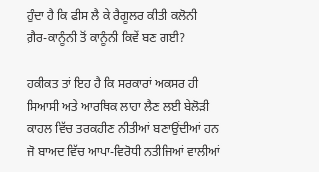ਹੁੰਦਾ ਹੈ ਕਿ ਫੀਸ ਲੈ ਕੇ ਰੈਗੂਲਰ ਕੀਤੀ ਕਲੋਨੀ ਗ਼ੈਰ-ਕਾਨੂੰਨੀ ਤੋਂ ਕਾਨੂੰਨੀ ਕਿਵੇਂ ਬਣ ਗਈ?

ਹਕੀਕਤ ਤਾਂ ਇਹ ਹੈ ਕਿ ਸਰਕਾਰਾਂ ਅਕਸਰ ਹੀ ਸਿਆਸੀ ਅਤੇ ਆਰਥਿਕ ਲਾਹਾ ਲੈਣ ਲਈ ਬੇਲੋੜੀ ਕਾਹਲ ਵਿੱਚ ਤਰਕਹੀਣ ਨੀਤੀਆਂ ਬਣਾਉਂਦੀਆਂ ਹਨ ਜੋ ਬਾਅਦ ਵਿੱਚ ਆਪਾ-ਵਿਰੋਧੀ ਨਤੀਜਿਆਂ ਵਾਲੀਆਂ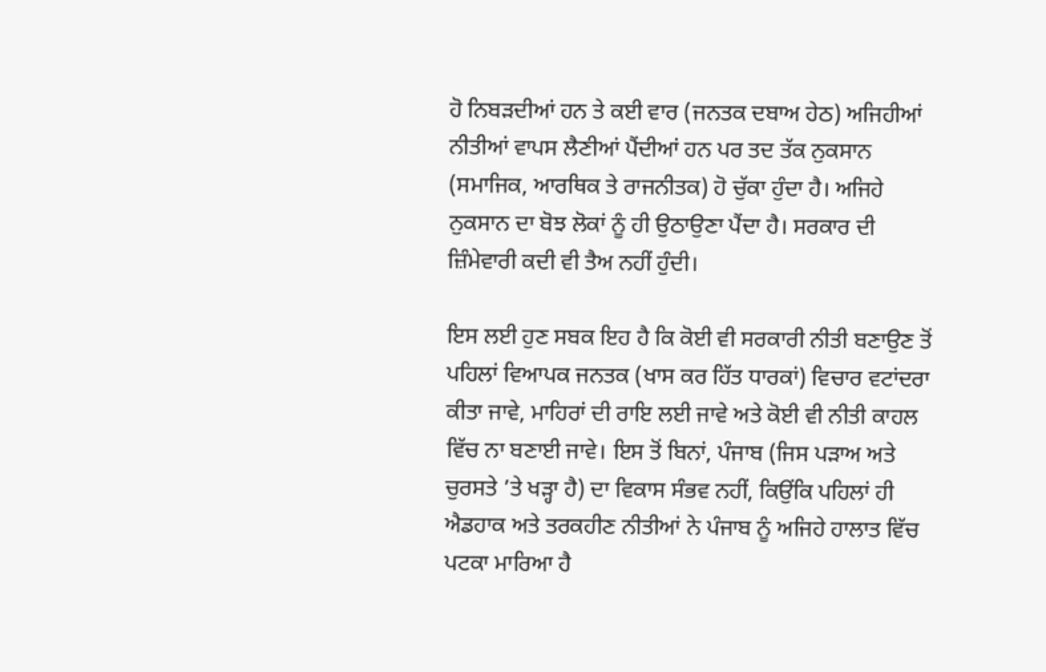ਹੋ ਨਿਬੜਦੀਆਂ ਹਨ ਤੇ ਕਈ ਵਾਰ (ਜਨਤਕ ਦਬਾਅ ਹੇਠ) ਅਜਿਹੀਆਂ ਨੀਤੀਆਂ ਵਾਪਸ ਲੈਣੀਆਂ ਪੈਂਦੀਆਂ ਹਨ ਪਰ ਤਦ ਤੱਕ ਨੁਕਸਾਨ (ਸਮਾਜਿਕ, ਆਰਥਿਕ ਤੇ ਰਾਜਨੀਤਕ) ਹੋ ਚੁੱਕਾ ਹੁੰਦਾ ਹੈ। ਅਜਿਹੇ ਨੁਕਸਾਨ ਦਾ ਬੋਝ ਲੋਕਾਂ ਨੂੰ ਹੀ ਉਠਾਉਣਾ ਪੈਂਦਾ ਹੈ। ਸਰਕਾਰ ਦੀ ਜ਼ਿੰਮੇਵਾਰੀ ਕਦੀ ਵੀ ਤੈਅ ਨਹੀਂ ਹੁੰਦੀ।

ਇਸ ਲਈ ਹੁਣ ਸਬਕ ਇਹ ਹੈ ਕਿ ਕੋਈ ਵੀ ਸਰਕਾਰੀ ਨੀਤੀ ਬਣਾਉਣ ਤੋਂ ਪਹਿਲਾਂ ਵਿਆਪਕ ਜਨਤਕ (ਖਾਸ ਕਰ ਹਿੱਤ ਧਾਰਕਾਂ) ਵਿਚਾਰ ਵਟਾਂਦਰਾ ਕੀਤਾ ਜਾਵੇ, ਮਾਹਿਰਾਂ ਦੀ ਰਾਇ ਲਈ ਜਾਵੇ ਅਤੇ ਕੋਈ ਵੀ ਨੀਤੀ ਕਾਹਲ ਵਿੱਚ ਨਾ ਬਣਾਈ ਜਾਵੇ। ਇਸ ਤੋਂ ਬਿਨਾਂ, ਪੰਜਾਬ (ਜਿਸ ਪੜਾਅ ਅਤੇ ਚੁਰਸਤੇ ’ਤੇ ਖੜ੍ਹਾ ਹੈ) ਦਾ ਵਿਕਾਸ ਸੰਭਵ ਨਹੀਂ, ਕਿਉਂਕਿ ਪਹਿਲਾਂ ਹੀ ਐਡਹਾਕ ਅਤੇ ਤਰਕਹੀਣ ਨੀਤੀਆਂ ਨੇ ਪੰਜਾਬ ਨੂੰ ਅਜਿਹੇ ਹਾਲਾਤ ਵਿੱਚ ਪਟਕਾ ਮਾਰਿਆ ਹੈ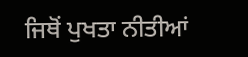ਜਿਥੋਂ ਪੁਖਤਾ ਨੀਤੀਆਂ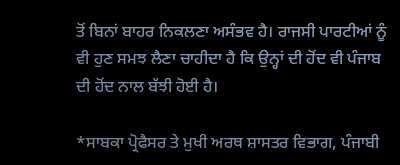ਤੋਂ ਬਿਨਾਂ ਬਾਹਰ ਨਿਕਲਣਾ ਅਸੰਭਵ ਹੈ। ਰਾਜਸੀ ਪਾਰਟੀਆਂ ਨੂੰ ਵੀ ਹੁਣ ਸਮਝ ਲੈਣਾ ਚਾਹੀਦਾ ਹੈ ਕਿ ਉਨ੍ਹਾਂ ਦੀ ਹੋਂਦ ਵੀ ਪੰਜਾਬ ਦੀ ਹੋਂਦ ਨਾਲ ਬੱਝੀ ਹੋਈ ਹੈ।

*ਸਾਬਕਾ ਪ੍ਰੋਫੈਸਰ ਤੇ ਮੁਖੀ ਅਰਥ ਸ਼ਾਸਤਰ ਵਿਭਾਗ, ਪੰਜਾਬੀ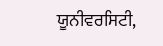ਯੂਨੀਵਰਸਿਟੀ,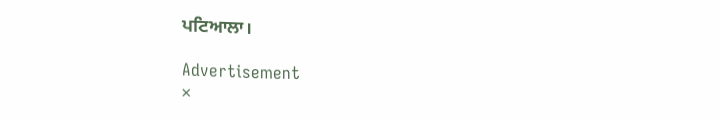ਪਟਿਆਲਾ।

Advertisement
×